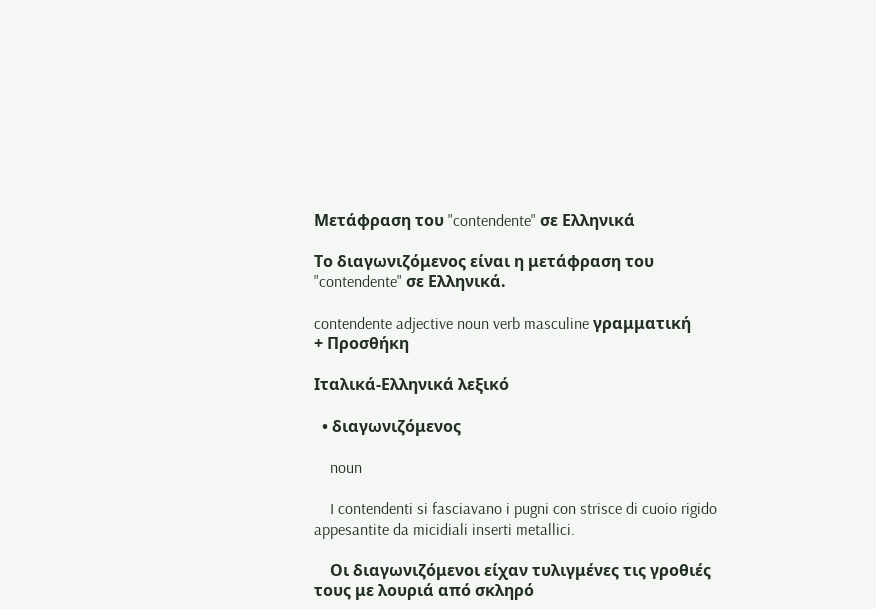Μετάφραση του "contendente" σε Ελληνικά

Το διαγωνιζόμενος είναι η μετάφραση του "contendente" σε Ελληνικά.

contendente adjective noun verb masculine γραμματική
+ Προσθήκη

Ιταλικά-Ελληνικά λεξικό

  • διαγωνιζόμενος

    noun

    I contendenti si fasciavano i pugni con strisce di cuoio rigido appesantite da micidiali inserti metallici.

    Οι διαγωνιζόμενοι είχαν τυλιγμένες τις γροθιές τους με λουριά από σκληρό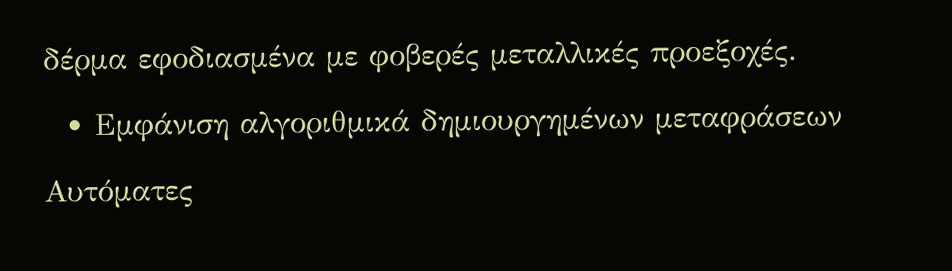δέρμα εφοδιασμένα με φοβερές μεταλλικές προεξοχές.

  • Εμφάνιση αλγοριθμικά δημιουργημένων μεταφράσεων

Αυτόματες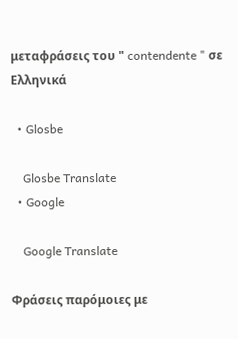μεταφράσεις του " contendente " σε Ελληνικά

  • Glosbe

    Glosbe Translate
  • Google

    Google Translate

Φράσεις παρόμοιες με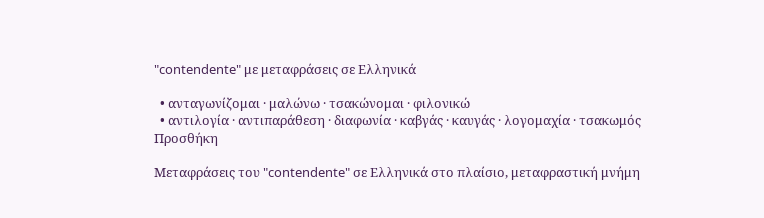"contendente" με μεταφράσεις σε Ελληνικά

  • ανταγωνίζομαι · μαλώνω · τσακώνομαι · φιλονικώ
  • αντιλογία · αντιπαράθεση · διαφωνία · καβγάς · καυγάς · λογομαχία · τσακωμός
Προσθήκη

Μεταφράσεις του "contendente" σε Ελληνικά στο πλαίσιο, μεταφραστική μνήμη